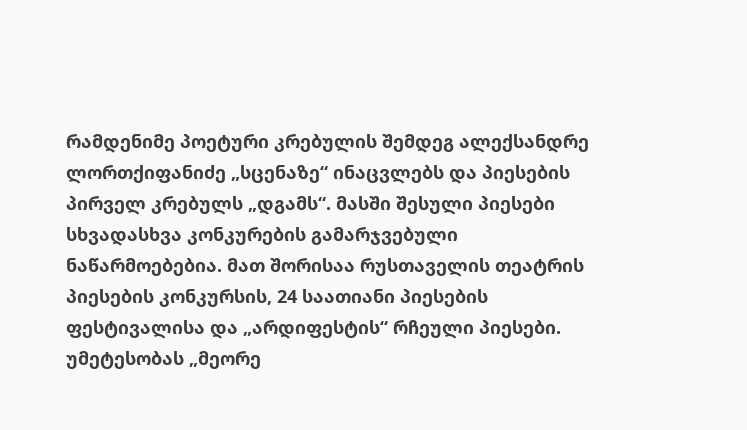რამდენიმე პოეტური კრებულის შემდეგ ალექსანდრე ლორთქიფანიძე „სცენაზე“ ინაცვლებს და პიესების პირველ კრებულს „დგამს“. მასში შესული პიესები სხვადასხვა კონკურების გამარჯვებული ნაწარმოებებია. მათ შორისაა რუსთაველის თეატრის პიესების კონკურსის, 24 საათიანი პიესების ფესტივალისა და „არდიფესტის“ რჩეული პიესები. უმეტესობას „მეორე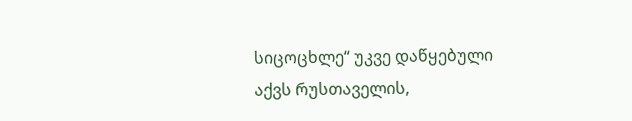სიცოცხლე“ უკვე დაწყებული აქვს რუსთაველის,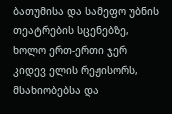ბათუმისა და სამეფო უბნის თეატრების სცენებზე, ხოლო ერთ-ერთი ჯერ კიდევ ელის რეჟისორს, მსახიობებსა და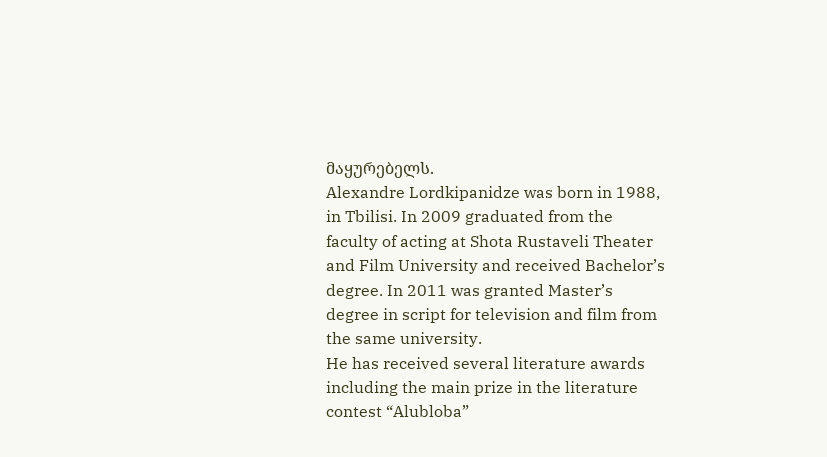მაყურებელს.
Alexandre Lordkipanidze was born in 1988, in Tbilisi. In 2009 graduated from the faculty of acting at Shota Rustaveli Theater and Film University and received Bachelor’s degree. In 2011 was granted Master’s degree in script for television and film from the same university.
He has received several literature awards including the main prize in the literature contest “Alubloba”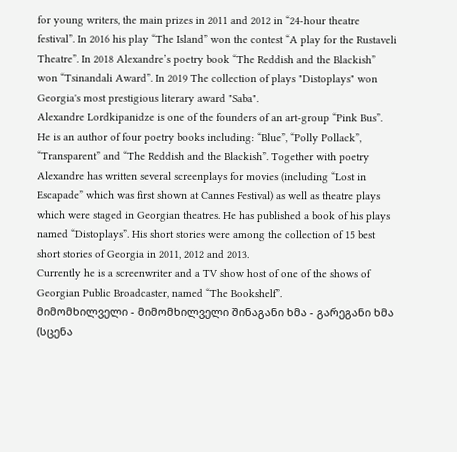for young writers, the main prizes in 2011 and 2012 in “24-hour theatre festival”. In 2016 his play “The Island” won the contest “A play for the Rustaveli Theatre”. In 2018 Alexandre’s poetry book “The Reddish and the Blackish” won “Tsinandali Award”. In 2019 The collection of plays "Distoplays" won Georgia's most prestigious literary award "Saba".
Alexandre Lordkipanidze is one of the founders of an art-group “Pink Bus”. He is an author of four poetry books including: “Blue”, “Polly Pollack”, “Transparent” and “The Reddish and the Blackish”. Together with poetry Alexandre has written several screenplays for movies (including “Lost in Escapade” which was first shown at Cannes Festival) as well as theatre plays which were staged in Georgian theatres. He has published a book of his plays named “Distoplays”. His short stories were among the collection of 15 best short stories of Georgia in 2011, 2012 and 2013.
Currently he is a screenwriter and a TV show host of one of the shows of Georgian Public Broadcaster, named “The Bookshelf”.
მიმომხილველი - მიმომხილველი შინაგანი ხმა - გარეგანი ხმა
(სცენა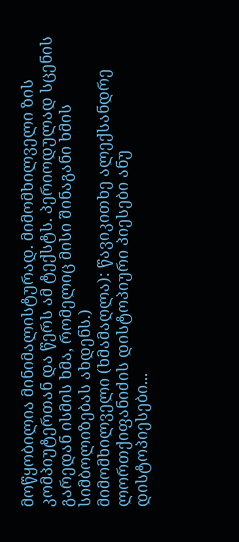მოწყობილია მინიმალისტურად. მიმომხილველი ზის კომპიუტერთან და წერს ამ ტექსტს. პერიოდულად სცენის გარედან ისმის ხმა, რომელიც მისი შინაგანი ხმის სიმბოლიზებას ახდენს.)
მიმომხილველი (ხმამაღლა): წავიკითხე ალექსანდრე ლორთქიფანიძის დისტოპიური პიესები ანუ დისტოპიესები...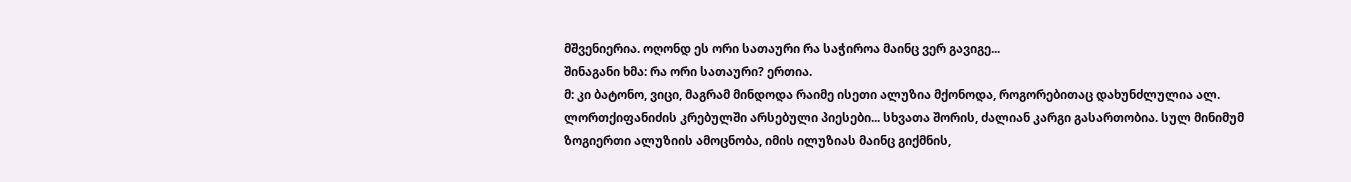მშვენიერია. ოღონდ ეს ორი სათაური რა საჭიროა მაინც ვერ გავიგე...
შინაგანი ხმა: რა ორი სათაური? ერთია.
მ: კი ბატონო, ვიცი, მაგრამ მინდოდა რაიმე ისეთი ალუზია მქონოდა, როგორებითაც დახუნძლულია ალ. ლორთქიფანიძის კრებულში არსებული პიესები... სხვათა შორის, ძალიან კარგი გასართობია. სულ მინიმუმ ზოგიერთი ალუზიის ამოცნობა, იმის ილუზიას მაინც გიქმნის,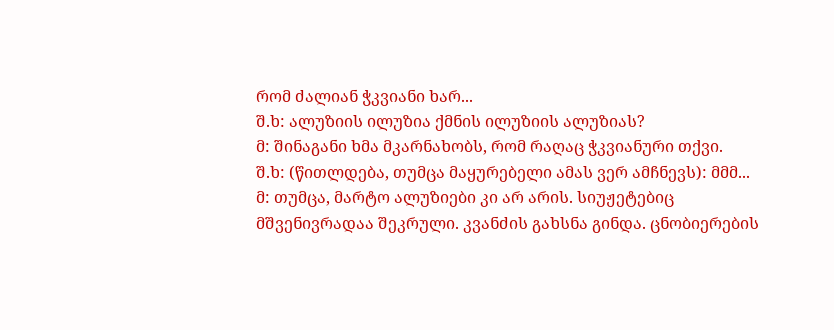რომ ძალიან ჭკვიანი ხარ...
შ.ხ: ალუზიის ილუზია ქმნის ილუზიის ალუზიას?
მ: შინაგანი ხმა მკარნახობს, რომ რაღაც ჭკვიანური თქვი.
შ.ხ: (წითლდება, თუმცა მაყურებელი ამას ვერ ამჩნევს): მმმ...
მ: თუმცა, მარტო ალუზიები კი არ არის. სიუჟეტებიც მშვენივრადაა შეკრული. კვანძის გახსნა გინდა. ცნობიერების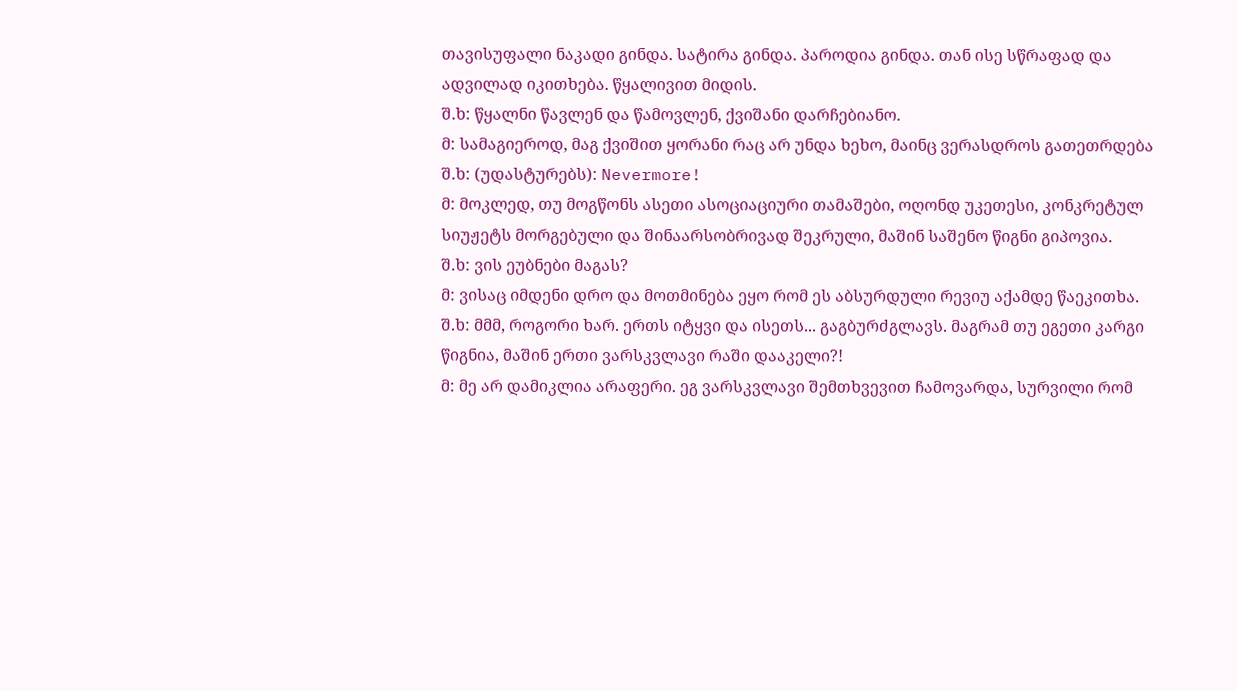თავისუფალი ნაკადი გინდა. სატირა გინდა. პაროდია გინდა. თან ისე სწრაფად და ადვილად იკითხება. წყალივით მიდის.
შ.ხ: წყალნი წავლენ და წამოვლენ, ქვიშანი დარჩებიანო.
მ: სამაგიეროდ, მაგ ქვიშით ყორანი რაც არ უნდა ხეხო, მაინც ვერასდროს გათეთრდება
შ.ხ: (უდასტურებს): Nevermore!
მ: მოკლედ, თუ მოგწონს ასეთი ასოციაციური თამაშები, ოღონდ უკეთესი, კონკრეტულ სიუჟეტს მორგებული და შინაარსობრივად შეკრული, მაშინ საშენო წიგნი გიპოვია.
შ.ხ: ვის ეუბნები მაგას?
მ: ვისაც იმდენი დრო და მოთმინება ეყო რომ ეს აბსურდული რევიუ აქამდე წაეკითხა.
შ.ხ: მმმ, როგორი ხარ. ერთს იტყვი და ისეთს... გაგბურძგლავს. მაგრამ თუ ეგეთი კარგი წიგნია, მაშინ ერთი ვარსკვლავი რაში დააკელი?!
მ: მე არ დამიკლია არაფერი. ეგ ვარსკვლავი შემთხვევით ჩამოვარდა, სურვილი რომ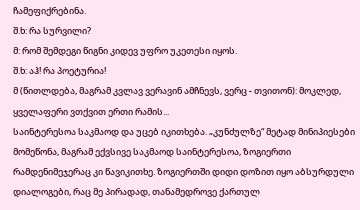ჩამეფიქრებინა.
შ.ხ: რა სურვილი?
მ: რომ შემდეგი წიგნი კიდევ უფრო უკეთესი იყოს.
შ.ხ: აჰ! რა პოეტურია!
მ (წითლდება, მაგრამ კვლავ ვერავინ ამჩნევს, ვერც - თვითონ): მოკლედ, ყველაფერი ვთქვით ერთი რამის...
საინტერესოა საკმაოდ და უცებ იკითხება. „კუნძულზე“ მეტად მინიპიესები მომეწონა, მაგრამ ექვსივე საკმაოდ საინტერესოა, ზოგიერთი რამდენიმეჯერაც კი წავიკითხე. ზოგიერთში დიდი დოზით იყო აბსურდული დიალოგები, რაც მე პირადად, თანამედროვე ქართულ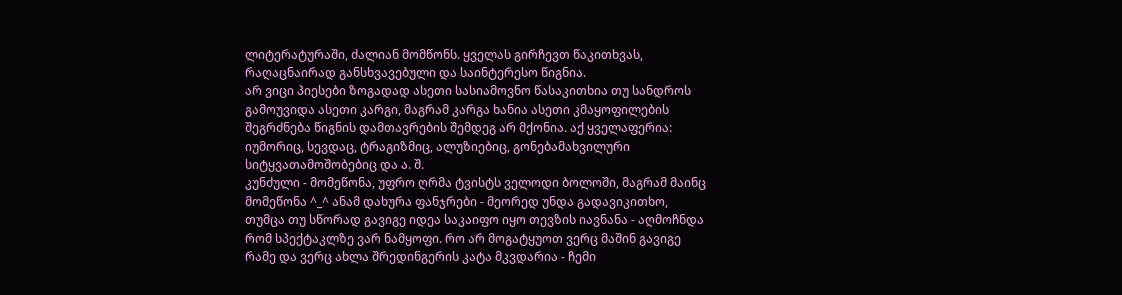ლიტერატურაში, ძალიან მომწონს. ყველას გირჩევთ წაკითხვას, რაღაცნაირად განსხვავებული და საინტერესო წიგნია.
არ ვიცი პიესები ზოგადად ასეთი სასიამოვნო წასაკითხია თუ სანდროს გამოუვიდა ასეთი კარგი, მაგრამ კარგა ხანია ასეთი კმაყოფილების შეგრძნება წიგნის დამთავრების შემდეგ არ მქონია. აქ ყველაფერია: იუმორიც, სევდაც, ტრაგიზმიც, ალუზიებიც, გონებამახვილური სიტყვათამოშობებიც და ა. შ.
კუნძული - მომეწონა, უფრო ღრმა ტვისტს ველოდი ბოლოში, მაგრამ მაინც მომეწონა ^_^ ანამ დახურა ფანჯრები - მეორედ უნდა გადავიკითხო, თუმცა თუ სწორად გავიგე იდეა საკაიფო იყო თევზის იავნანა - აღმოჩნდა რომ სპექტაკლზე ვარ ნამყოფი. რო არ მოგატყუოთ ვერც მაშინ გავიგე რამე და ვერც ახლა შრედინგერის კატა მკვდარია - ჩემი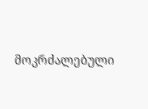მოკრძალებული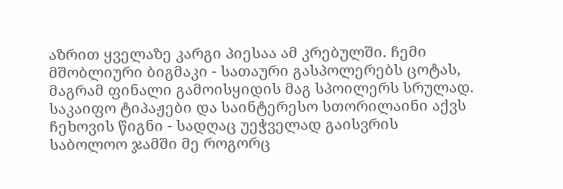აზრით ყველაზე კარგი პიესაა ამ კრებულში. ჩემი მშობლიური ბიგმაკი - სათაური გასპოლერებს ცოტას, მაგრამ ფინალი გამოისყიდის მაგ სპოილერს სრულად. საკაიფო ტიპაჟები და საინტერესო სთორილაინი აქვს ჩეხოვის წიგნი - სადღაც უეჭველად გაისვრის
საბოლოო ჯამში მე როგორც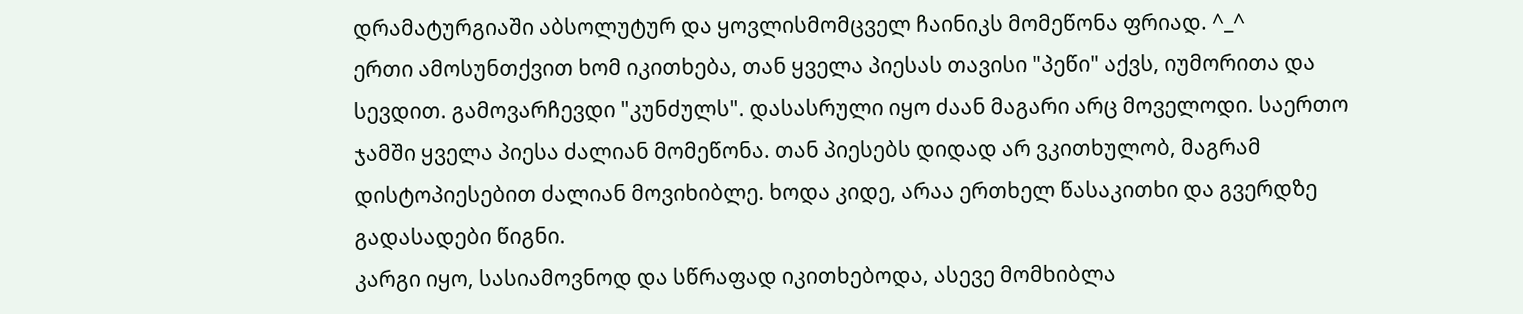დრამატურგიაში აბსოლუტურ და ყოვლისმომცველ ჩაინიკს მომეწონა ფრიად. ^_^
ერთი ამოსუნთქვით ხომ იკითხება, თან ყველა პიესას თავისი "პეწი" აქვს, იუმორითა და სევდით. გამოვარჩევდი "კუნძულს". დასასრული იყო ძაან მაგარი არც მოველოდი. საერთო ჯამში ყველა პიესა ძალიან მომეწონა. თან პიესებს დიდად არ ვკითხულობ, მაგრამ დისტოპიესებით ძალიან მოვიხიბლე. ხოდა კიდე, არაა ერთხელ წასაკითხი და გვერდზე გადასადები წიგნი.
კარგი იყო, სასიამოვნოდ და სწრაფად იკითხებოდა, ასევე მომხიბლა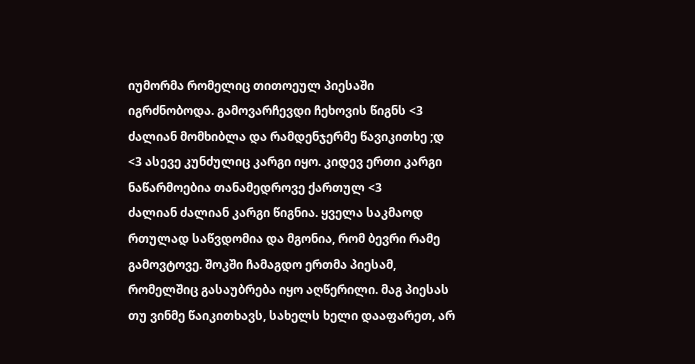იუმორმა რომელიც თითოეულ პიესაში იგრძნობოდა. გამოვარჩევდი ჩეხოვის წიგნს <3 ძალიან მომხიბლა და რამდენჯერმე წავიკითხე ;დ <3 ასევე კუნძულიც კარგი იყო. კიდევ ერთი კარგი ნაწარმოებია თანამედროვე ქართულ <3
ძალიან ძალიან კარგი წიგნია. ყველა საკმაოდ რთულად საწვდომია და მგონია, რომ ბევრი რამე გამოვტოვე. შოკში ჩამაგდო ერთმა პიესამ, რომელშიც გასაუბრება იყო აღწერილი. მაგ პიესას თუ ვინმე წაიკითხავს, სახელს ხელი დააფარეთ, არ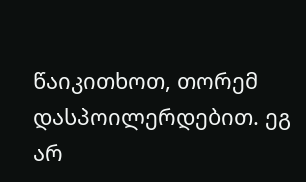წაიკითხოთ, თორემ დასპოილერდებით. ეგ არ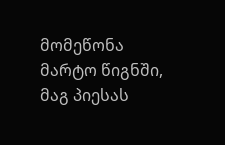მომეწონა მარტო წიგნში, მაგ პიესას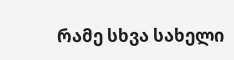რამე სხვა სახელი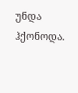უნდა ჰქონოდა.